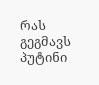რას გეგმავს პუტინი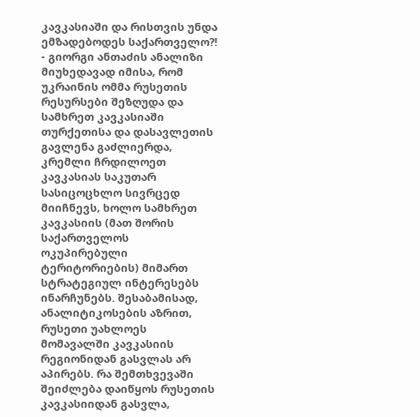კავკასიაში და რისთვის უნდა ემზადებოდეს საქართველო?! - გიორგი ანთაძის ანალიზი
მიუხედავად იმისა, რომ უკრაინის ომმა რუსეთის რესურსები შეზღუდა და სამხრეთ კავკასიაში თურქეთისა და დასავლეთის გავლენა გაძლიერდა, კრემლი ჩრდილოეთ კავკასიას საკუთარ სასიცოცხლო სივრცედ მიიჩნევს, ხოლო სამხრეთ კავკასიის (მათ შორის საქართველოს ოკუპირებული ტერიტორიების) მიმართ სტრატეგიულ ინტერესებს ინარჩუნებს. შესაბამისად, ანალიტიკოსების აზრით, რუსეთი უახლოეს მომავალში კავკასიის რეგიონიდან გასვლას არ აპირებს. რა შემთხვევაში შეიძლება დაიწყოს რუსეთის კავკასიიდან გასვლა,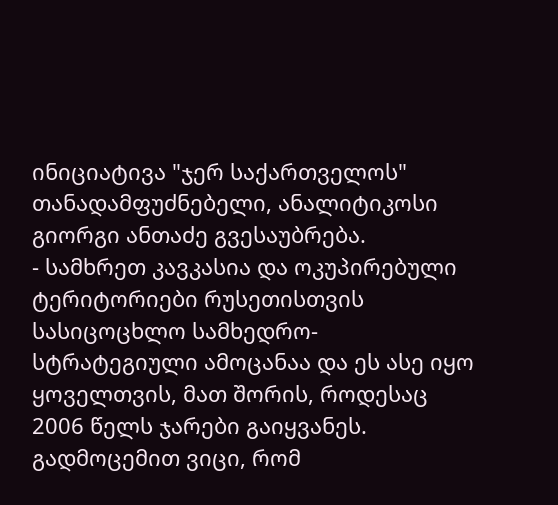ინიციატივა "ჯერ საქართველოს" თანადამფუძნებელი, ანალიტიკოსი გიორგი ანთაძე გვესაუბრება.
- სამხრეთ კავკასია და ოკუპირებული ტერიტორიები რუსეთისთვის სასიცოცხლო სამხედრო-სტრატეგიული ამოცანაა და ეს ასე იყო ყოველთვის, მათ შორის, როდესაც 2006 წელს ჯარები გაიყვანეს. გადმოცემით ვიცი, რომ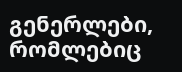გენერლები, რომლებიც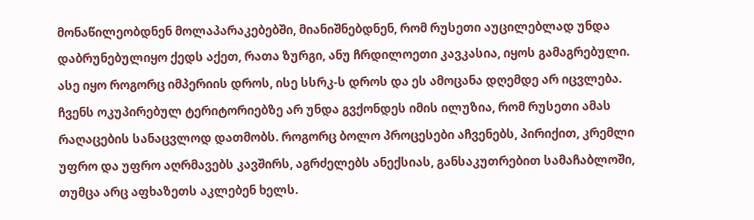მონაწილეობდნენ მოლაპარაკებებში, მიანიშნებდნენ, რომ რუსეთი აუცილებლად უნდა დაბრუნებულიყო ქედს აქეთ, რათა ზურგი, ანუ ჩრდილოეთი კავკასია, იყოს გამაგრებული.
ასე იყო როგორც იმპერიის დროს, ისე სსრკ-ს დროს და ეს ამოცანა დღემდე არ იცვლება. ჩვენს ოკუპირებულ ტერიტორიებზე არ უნდა გვქონდეს იმის ილუზია, რომ რუსეთი ამას რაღაცების სანაცვლოდ დათმობს. როგორც ბოლო პროცესები აჩვენებს, პირიქით, კრემლი უფრო და უფრო აღრმავებს კავშირს, აგრძელებს ანექსიას, განსაკუთრებით სამაჩაბლოში, თუმცა არც აფხაზეთს აკლებენ ხელს.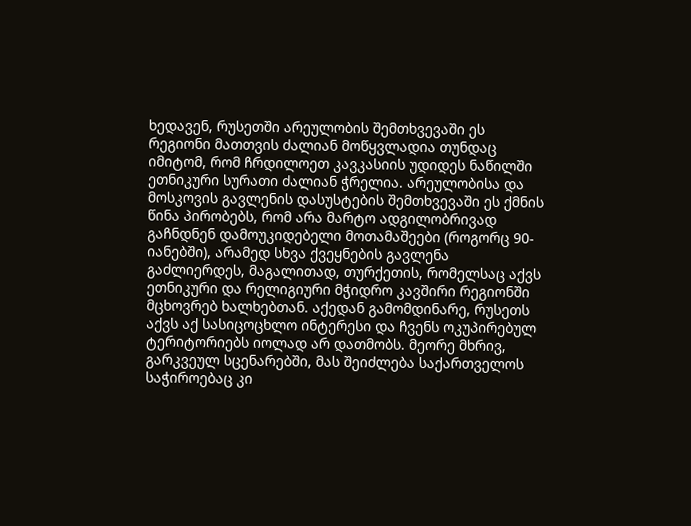ხედავენ, რუსეთში არეულობის შემთხვევაში ეს რეგიონი მათთვის ძალიან მოწყვლადია თუნდაც იმიტომ, რომ ჩრდილოეთ კავკასიის უდიდეს ნაწილში ეთნიკური სურათი ძალიან ჭრელია. არეულობისა და მოსკოვის გავლენის დასუსტების შემთხვევაში ეს ქმნის წინა პირობებს, რომ არა მარტო ადგილობრივად გაჩნდნენ დამოუკიდებელი მოთამაშეები (როგორც 90-იანებში), არამედ სხვა ქვეყნების გავლენა გაძლიერდეს, მაგალითად, თურქეთის, რომელსაც აქვს ეთნიკური და რელიგიური მჭიდრო კავშირი რეგიონში მცხოვრებ ხალხებთან. აქედან გამომდინარე, რუსეთს აქვს აქ სასიცოცხლო ინტერესი და ჩვენს ოკუპირებულ ტერიტორიებს იოლად არ დათმობს. მეორე მხრივ, გარკვეულ სცენარებში, მას შეიძლება საქართველოს საჭიროებაც კი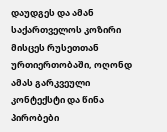დაუდგეს და ამან საქართველოს კოზირი მისცეს რუსეთთან ურთიერთობაში, ოღონდ ამას გარკვეული კონტექსტი და წინა პირობები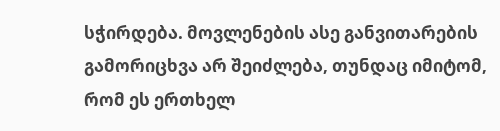სჭირდება. მოვლენების ასე განვითარების გამორიცხვა არ შეიძლება, თუნდაც იმიტომ, რომ ეს ერთხელ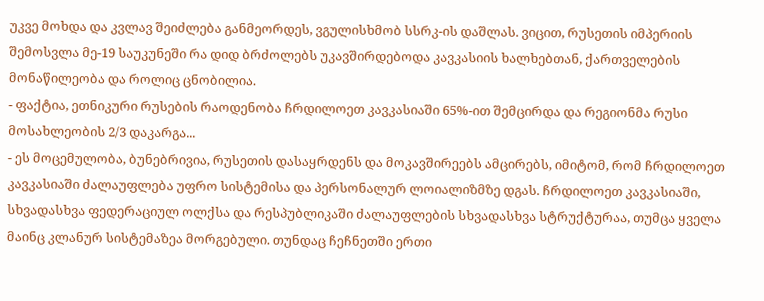უკვე მოხდა და კვლავ შეიძლება განმეორდეს, ვგულისხმობ სსრკ-ის დაშლას. ვიცით, რუსეთის იმპერიის შემოსვლა მე-19 საუკუნეში რა დიდ ბრძოლებს უკავშირდებოდა კავკასიის ხალხებთან, ქართველების მონაწილეობა და როლიც ცნობილია.
- ფაქტია, ეთნიკური რუსების რაოდენობა ჩრდილოეთ კავკასიაში 65%-ით შემცირდა და რეგიონმა რუსი მოსახლეობის 2/3 დაკარგა...
- ეს მოცემულობა, ბუნებრივია, რუსეთის დასაყრდენს და მოკავშირეებს ამცირებს, იმიტომ, რომ ჩრდილოეთ კავკასიაში ძალაუფლება უფრო სისტემისა და პერსონალურ ლოიალიზმზე დგას. ჩრდილოეთ კავკასიაში, სხვადასხვა ფედერაციულ ოლქსა და რესპუბლიკაში ძალაუფლების სხვადასხვა სტრუქტურაა, თუმცა ყველა მაინც კლანურ სისტემაზეა მორგებული. თუნდაც ჩეჩნეთში ერთი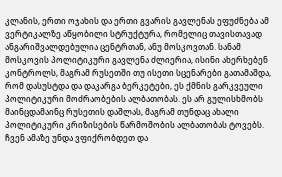კლანის, ერთი ოჯახის და ერთი გვარის გავლენას ეფუძნება ამ ვერტიკალზე აწყობილი სტრუქტურა, რომელიც თავისთავად ანგარიშვალდებულია ცენტრთან, ანუ მოსკოვთან. სანამ მოსკოვის პოლიტიკური გავლენა ძლიერია, ისინი ახერხებენ კონტროლს, მაგრამ რუსეთში თუ ისეთი სცენარები გათამაშდა, რომ დასუსტდა და დაკარგა ბერკეტები, ეს ქმნის გარკვეული პოლიტიკური მოძრაობების ალბათობას. ეს არ გულისხმობს მაინცდამაინც რუსეთის დაშლას, მაგრამ თუნდაც ახალი პოლიტიკური კრიზისების წარმოშობის ალბათობას ტოვებს. ჩვენ ამაზე უნდა ვფიქრობდეთ და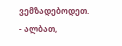ვემზადებოდეთ.
- ალბათ,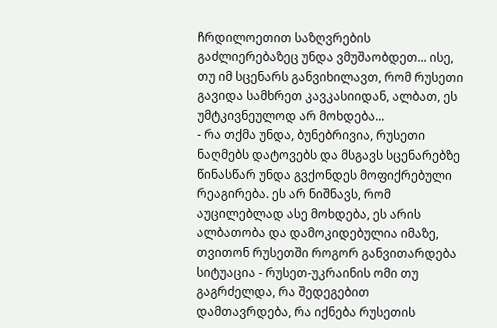ჩრდილოეთით საზღვრების გაძლიერებაზეც უნდა ვმუშაობდეთ... ისე, თუ იმ სცენარს განვიხილავთ, რომ რუსეთი გავიდა სამხრეთ კავკასიიდან, ალბათ, ეს უმტკივნეულოდ არ მოხდება...
- რა თქმა უნდა, ბუნებრივია, რუსეთი ნაღმებს დატოვებს და მსგავს სცენარებზე წინასწარ უნდა გვქონდეს მოფიქრებული რეაგირება. ეს არ ნიშნავს, რომ აუცილებლად ასე მოხდება, ეს არის ალბათობა და დამოკიდებულია იმაზე, თვითონ რუსეთში როგორ განვითარდება სიტუაცია - რუსეთ-უკრაინის ომი თუ გაგრძელდა, რა შედეგებით დამთავრდება, რა იქნება რუსეთის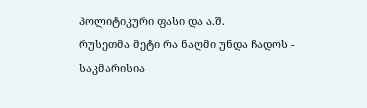პოლიტიკური ფასი და ა.შ.
რუსეთმა მეტი რა ნაღმი უნდა ჩადოს - საკმარისია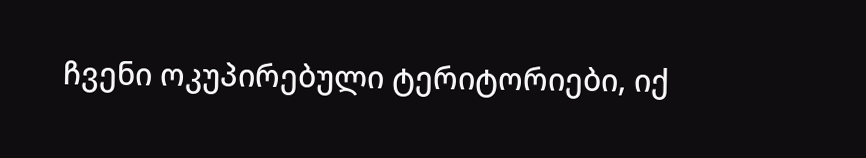ჩვენი ოკუპირებული ტერიტორიები, იქ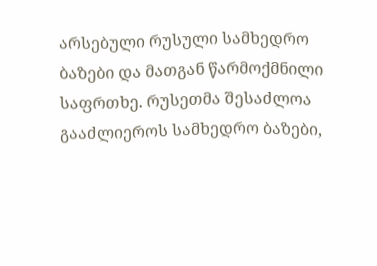არსებული რუსული სამხედრო ბაზები და მათგან წარმოქმნილი საფრთხე. რუსეთმა შესაძლოა გააძლიეროს სამხედრო ბაზები,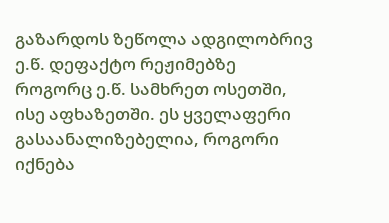გაზარდოს ზეწოლა ადგილობრივ ე.წ. დეფაქტო რეჟიმებზე როგორც ე.წ. სამხრეთ ოსეთში, ისე აფხაზეთში. ეს ყველაფერი გასაანალიზებელია, როგორი იქნება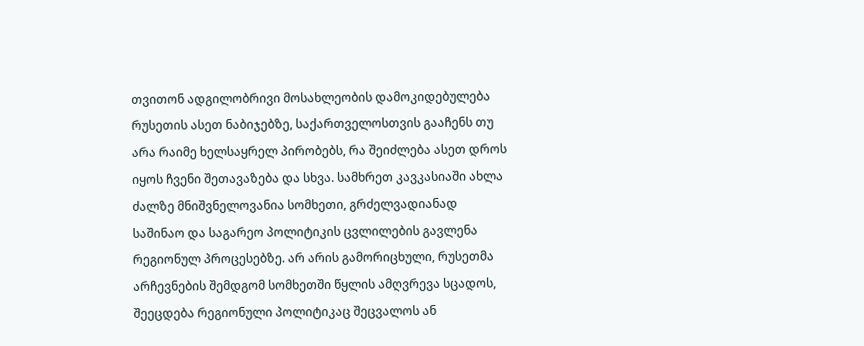თვითონ ადგილობრივი მოსახლეობის დამოკიდებულება რუსეთის ასეთ ნაბიჯებზე, საქართველოსთვის გააჩენს თუ არა რაიმე ხელსაყრელ პირობებს, რა შეიძლება ასეთ დროს იყოს ჩვენი შეთავაზება და სხვა. სამხრეთ კავკასიაში ახლა ძალზე მნიშვნელოვანია სომხეთი, გრძელვადიანად საშინაო და საგარეო პოლიტიკის ცვლილების გავლენა რეგიონულ პროცესებზე. არ არის გამორიცხული, რუსეთმა არჩევნების შემდგომ სომხეთში წყლის ამღვრევა სცადოს, შეეცდება რეგიონული პოლიტიკაც შეცვალოს ან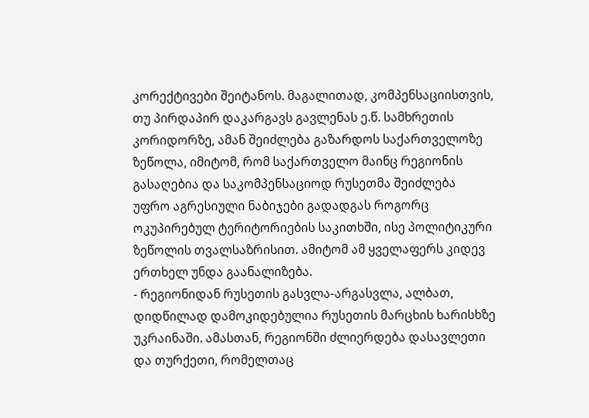კორექტივები შეიტანოს. მაგალითად, კომპენსაციისთვის, თუ პირდაპირ დაკარგავს გავლენას ე.წ. სამხრეთის კორიდორზე, ამან შეიძლება გაზარდოს საქართველოზე ზეწოლა, იმიტომ, რომ საქართველო მაინც რეგიონის გასაღებია და საკომპენსაციოდ რუსეთმა შეიძლება უფრო აგრესიული ნაბიჯები გადადგას როგორც ოკუპირებულ ტერიტორიების საკითხში, ისე პოლიტიკური ზეწოლის თვალსაზრისით. ამიტომ ამ ყველაფერს კიდევ ერთხელ უნდა გაანალიზება.
- რეგიონიდან რუსეთის გასვლა-არგასვლა, ალბათ, დიდწილად დამოკიდებულია რუსეთის მარცხის ხარისხზე უკრაინაში. ამასთან, რეგიონში ძლიერდება დასავლეთი და თურქეთი, რომელთაც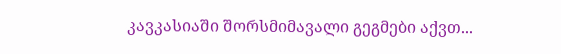კავკასიაში შორსმიმავალი გეგმები აქვთ...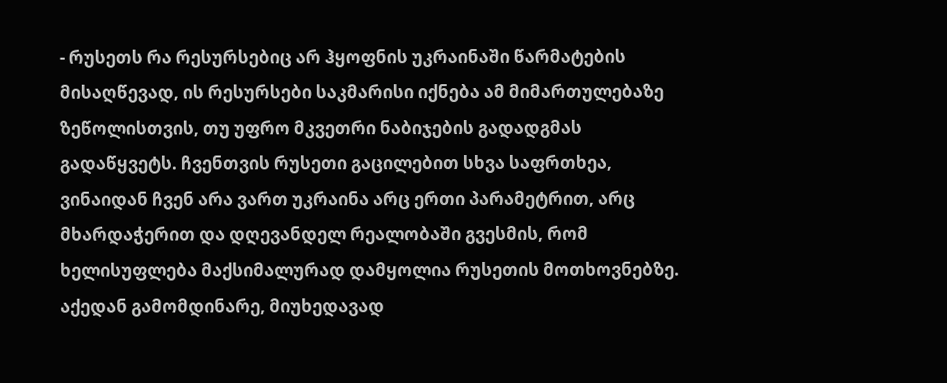- რუსეთს რა რესურსებიც არ ჰყოფნის უკრაინაში წარმატების მისაღწევად, ის რესურსები საკმარისი იქნება ამ მიმართულებაზე ზეწოლისთვის, თუ უფრო მკვეთრი ნაბიჯების გადადგმას გადაწყვეტს. ჩვენთვის რუსეთი გაცილებით სხვა საფრთხეა, ვინაიდან ჩვენ არა ვართ უკრაინა არც ერთი პარამეტრით, არც მხარდაჭერით და დღევანდელ რეალობაში გვესმის, რომ ხელისუფლება მაქსიმალურად დამყოლია რუსეთის მოთხოვნებზე. აქედან გამომდინარე, მიუხედავად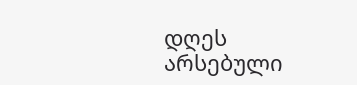დღეს არსებული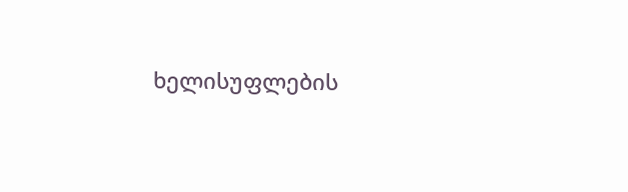ხელისუფლების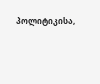პოლიტიკისა,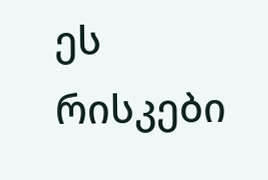ეს რისკები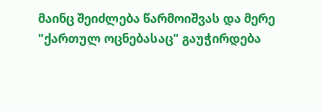მაინც შეიძლება წარმოიშვას და მერე "ქართულ ოცნებასაც" გაუჭირდება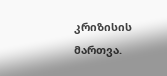კრიზისის მართვა.